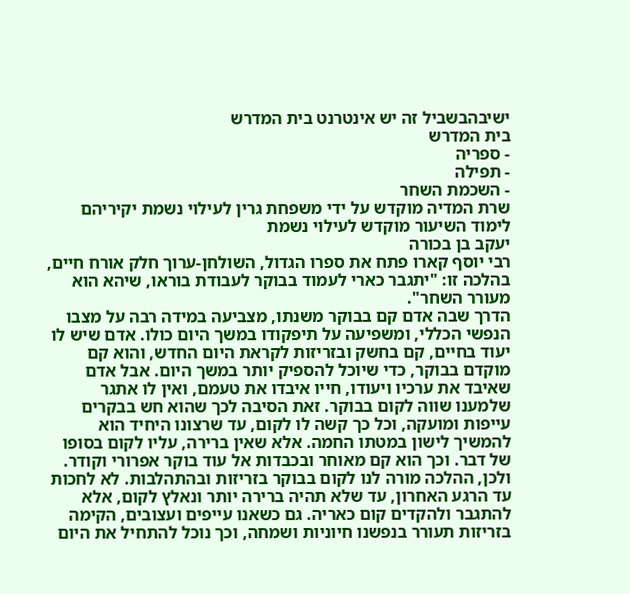ישיבהבשביל זה יש אינטרנט בית המדרש
בית המדרש
- ספריה
- תפילה
- השכמת השחר
שרת המדיה מוקדש על ידי משפחת גרין לעילוי נשמת יקיריהם
לימוד השיעור מוקדש לעילוי נשמת
יעקב בן בכורה
רבי יוסף קארו פתח את ספרו הגדול, השולחן-ערוך חלק אורח חיים, בהלכה זו: "יתגבר כארי לעמוד בבוקר לעבודת בוראו, שיהא הוא מעורר השחר".
הדרך שבה אדם קם בבוקר משנתו, מצביעה במידה רבה על מצבו הנפשי הכללי, ומשפיעה על תיפקודו במשך היום כולו. אדם שיש לו יעוד בחיים, קם בחשק ובזריזות לקראת היום החדש, והוא קם מוקדם בבוקר, כדי שיוכל להספיק יותר במשך היום. אבל אדם שאיבד את ערכיו ויעודו, חייו איבדו את טעמם, ואין לו אתגר שלמענו שווה לקום בבוקר. זאת הסיבה לכך שהוא חש בבקרים עייפות ומועקה, וכל כך קשה לו לקום, עד שרצונו היחיד הוא להמשיך לישון במטתו החמה. אלא שאין ברירה, עליו לקום בסופו של דבר. וכך הוא קם מאוחר ובכבדות אל עוד בוקר אפרורי וקודר. ולכן, ההלכה מורה לנו לקום בבוקר בזריזות ובהתהלבות. לא לחכות עד הרגע האחרון, עד שלא תהיה ברירה יותר ונאלץ לקום, אלא להתגבר ולהקדים קום כאריה. גם כשאנו עייפים ועצובים, הקימה בזריזות תעורר בנפשנו חיוניות ושמחה, וכך נוכל להתחיל את היום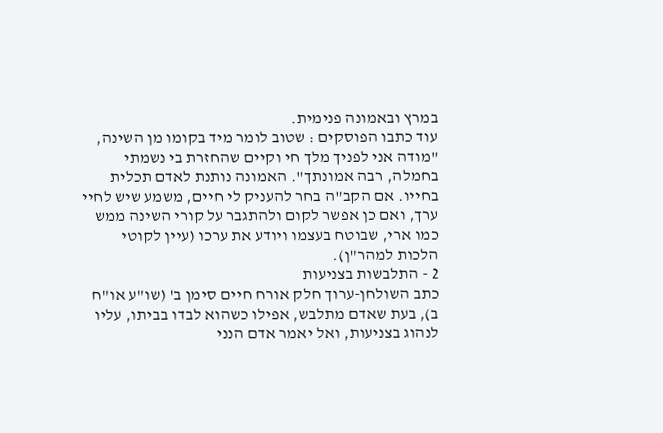במרץ ובאמונה פנימית.
עוד כתבו הפוסקים : שטוב לומר מיד בקומו מן השינה, "מודה אני לפניך מלך חי וקיים שהחזרת בי נשמתי בחמלה, רבה אמונתך". האמונה נותנת לאדם תכלית בחייו. אם הקב"ה בחר להעניק לי חיים, משמע שיש לחיי ערך, ואם כן אפשר לקום ולהתגבר על קורי השינה ממש כמו ארי, שבוטח בעצמו ויודע את ערכו (עיין לקוטי הלכות למהר"ן).
2 - התלבשות בצניעות
כתב השולחן-ערוך חלק אורח חיים סימן ב' (שו"ע או"ח ב), בעת שאדם מתלבש, אפילו כשהוא לבדו בביתו, עליו לנהוג בצניעות, ואל יאמר אדם הנני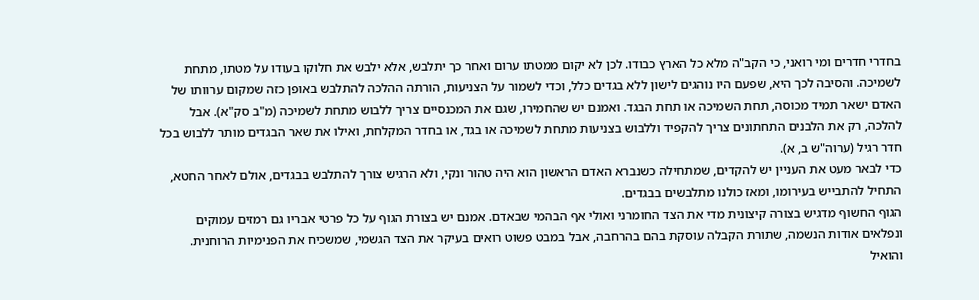בחדרי חדרים ומי רואני, כי הקב"ה מלא כל הארץ כבודו. לכן לא יקום ממטתו ערום ואחר כך יתלבש, אלא ילבש את חלוקו בעודו על מטתו, מתחת לשמיכה. והסיבה לכך היא, שפעם היו נוהגים לישון ללא בגדים כלל, וכדי לשמור על הצניעות, הורתה ההלכה להתלבש באופן כזה שמקום ערוותו של האדם ישאר תמיד מכוסה, תחת השמיכה או תחת הבגד. ואמנם יש שהחמירו, שגם את המכנסיים צריך ללבוש מתחת לשמיכה (מ"ב סק"א). אבל להלכה, רק את הלבנים התחתונים צריך להקפיד וללבוש בצניעות מתחת לשמיכה או בגד, או בחדר המקלחת, ואילו את שאר הבגדים מותר ללבוש בכל חדר רגיל (ערוה"ש ב, א).
כדי לבאר מעט את העניין יש להקדים, שמתחילה כשנברא האדם הראשון הוא היה טהור ונקי, ולא הרגיש צורך להתלבש בבגדים, אולם לאחר החטא, התחיל להתבייש בעירומו, ומאז כולנו מתלבשים בבגדים.
הגוף החשוף מדגיש בצורה קיצונית מדי את הצד החומרני ואולי אף הבהמי שבאדם. אמנם יש בצורת הגוף על כל פרטי אבריו גם רמזים עמוקים ונפלאים אודות הנשמה, שתורת הקבלה עוסקת בהם בהרחבה, אבל במבט פשוט רואים בעיקר את הצד הגשמי, שמשכיח את הפנימיות הרוחנית. והואיל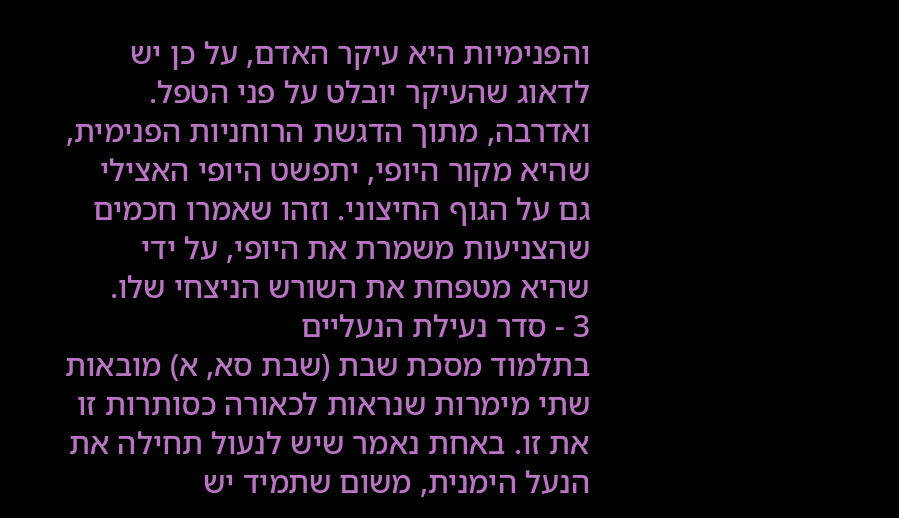והפנימיות היא עיקר האדם, על כן יש לדאוג שהעיקר יובלט על פני הטפל. ואדרבה, מתוך הדגשת הרוחניות הפנימית, שהיא מקור היופי, יתפשט היופי האצילי גם על הגוף החיצוני. וזהו שאמרו חכמים שהצניעות משמרת את היופי, על ידי שהיא מטפחת את השורש הניצחי שלו.
3 - סדר נעילת הנעליים
בתלמוד מסכת שבת (שבת סא, א) מובאות שתי מימרות שנראות לכאורה כסותרות זו את זו. באחת נאמר שיש לנעול תחילה את הנעל הימנית, משום שתמיד יש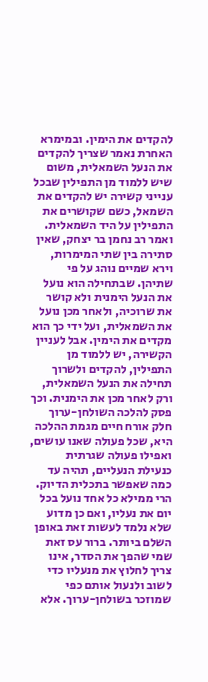להקדים את הימין. ובמימרא האחרת נאמר שצריך להקדים את הנעל השמאלית, משום שיש ללמוד מן התפילין שבכל ענייני קשירה יש להקדים את השמאל, כשם שקושרים את התפילין על היד השמאלית. ואמר רב נחמן בר יצחק, שאין סתירה בין שתי המימרות, וירא שמיים נוהג על פי שתיהן. שבתחילה הוא נועל את הנעל הימנית ולא קושר את שרוכיה, ולאחר מכן נועל את השמאלית, ועל ידי כך הוא מקדים את הימין. אבל לעניין הקשירה, יש ללמוד מן התפילין, להקדים ולשרוך תחילה את הנעל השמאלית, ורק לאחר מכן את הימנית. וכך פסק להלכה השולחן-ערוך חלק אורח חיים מגמת ההלכה היא, שכל פעולה שאנו עושים, ואפילו פעולה שגרתית כנעילת הנעליים, תהיה עד כמה שאפשר בתכלית הדיוק. הרי ממילא כל אחד נועל בכל יום את נעליו, ואם כן מדוע שלא נלמד לעשות זאת באופן השלם ביותר. ברור עס זאת שמי שהפך את הסדר, אינו צריך לחלוץ את מנעליו כדי לשוב ולנעול אותם כפי שמוזכר בשולחן-ערוך. אלא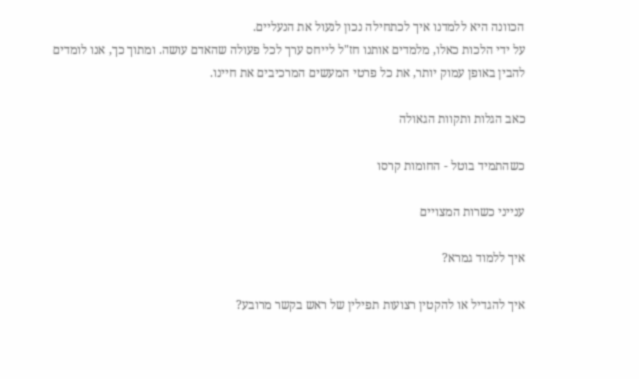הכוונה היא ללמדנו איך לכתחילה נכון לנעול את הנעליים.
על ידי הלכות כאלו, מלמדים אותנו חז"ל לייחס ערך לכל פעולה שהאדם עושה. ומתוך כך, אנו לומדים להבין באופן עמוק יותר, את כל פרטי המעשים המרכיבים את חיינו.

כאב הגלות ותקוות הגאולה

כשהתמיד בוטל - החומות קרסו

ענייני כשרות המצויים

איך ללמוד גמרא?

איך להגדיל או להקטין רצועות תפילין של ראש בקשר מרובע?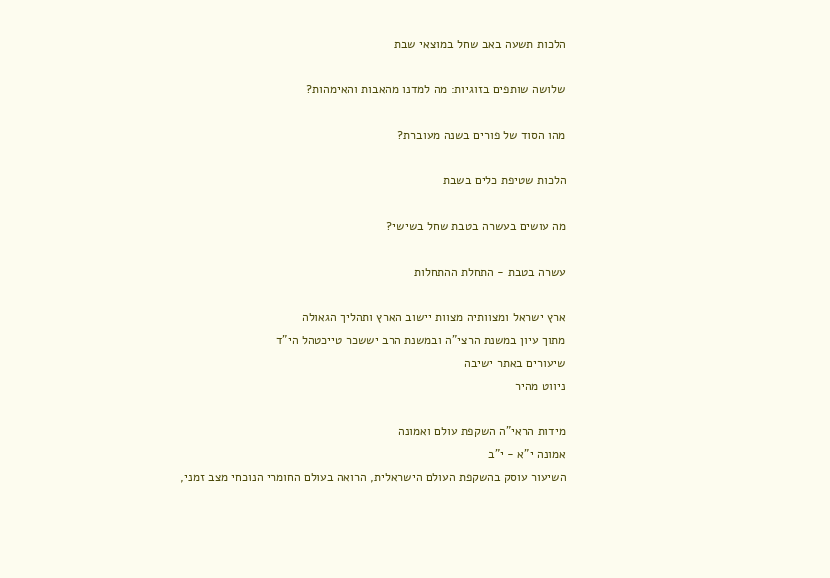הלכות תשעה באב שחל במוצאי שבת

שלושה שותפים בזוגיות: מה למדנו מהאבות והאימהות?

מהו הסוד של פורים בשנה מעוברת?

הלכות שטיפת כלים בשבת

מה עושים בעשרה בטבת שחל בשישי?

עשרה בטבת - התחלת ההתחלות

ארץ ישראל ומצוותיה מצוות יישוב הארץ ותהליך הגאולה
מתוך עיון במשנת הרצי"ה ובמשנת הרב יששכר טייכטהל הי"ד
שיעורים באתר ישיבה
ניווט מהיר

מידות הראי"ה השקפת עולם ואמונה
אמונה י"א - י"ב
השיעור עוסק בהשקפת העולם הישראלית, הרואה בעולם החומרי הנוכחי מצב זמני,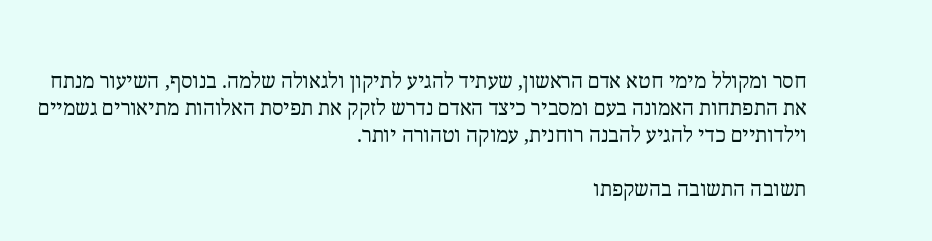חסר ומקולל מימי חטא אדם הראשון, שעתיד להגיע לתיקון ולגאולה שלמה. בנוסף, השיעור מנתח את התפתחות האמונה בעם ומסביר כיצד האדם נדרש לזקק את תפיסת האלוהות מתיאורים גשמיים וילדותיים כדי להגיע להבנה רוחנית, עמוקה וטהורה יותר.

תשובה התשובה בהשקפתו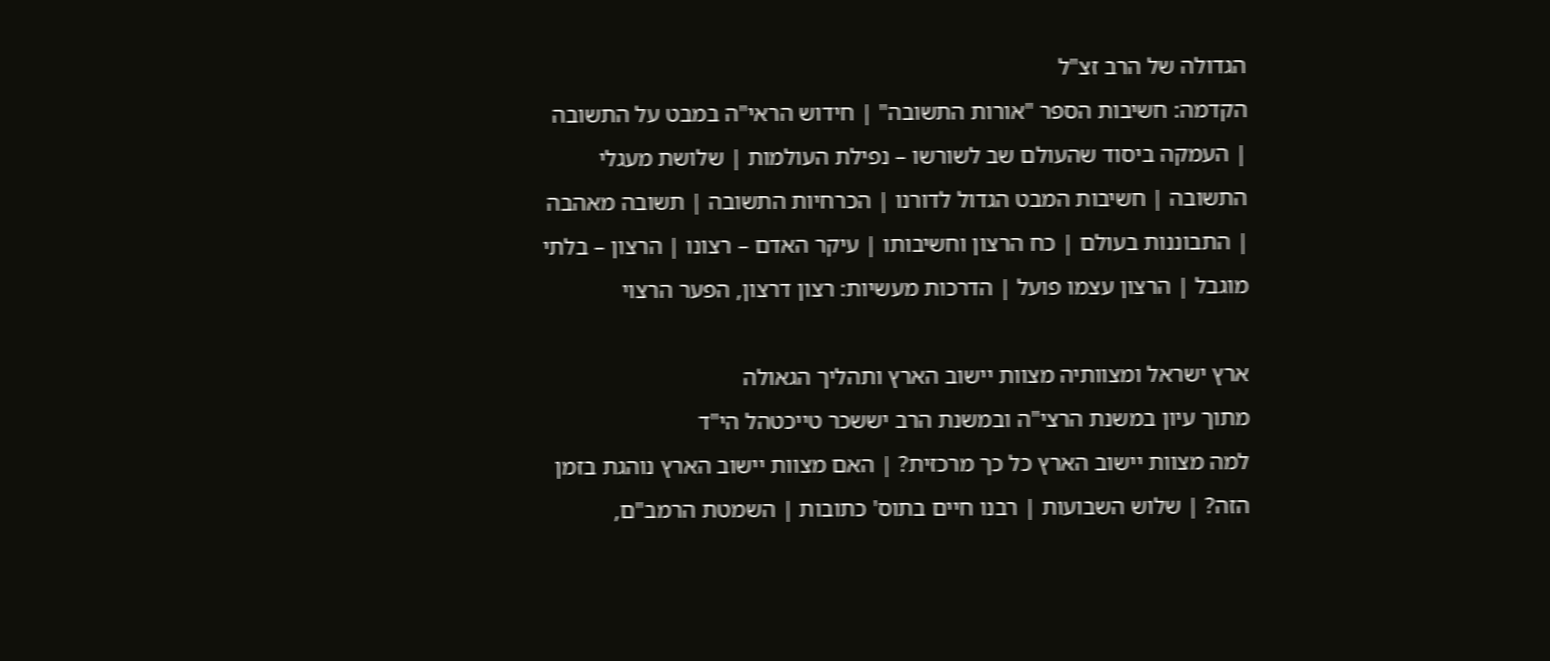הגדולה של הרב זצ"ל
הקדמה: חשיבות הספר "אורות התשובה" | חידוש הראי"ה במבט על התשובה | העמקה ביסוד שהעולם שב לשורשו – נפילת העולמות | שלושת מעגלי התשובה | חשיבות המבט הגדול לדורנו | הכרחיות התשובה | תשובה מאהבה | התבוננות בעולם | כח הרצון וחשיבותו | עיקר האדם – רצונו | הרצון – בלתי מוגבל | הרצון עצמו פועל | הדרכות מעשיות: רצון דרצון, הפער הרצוי

ארץ ישראל ומצוותיה מצוות יישוב הארץ ותהליך הגאולה
מתוך עיון במשנת הרצי"ה ובמשנת הרב יששכר טייכטהל הי"ד
למה מצוות יישוב הארץ כל כך מרכזית? | האם מצוות יישוב הארץ נוהגת בזמן הזה? | שלוש השבועות | רבנו חיים בתוס' כתובות | השמטת הרמב"ם,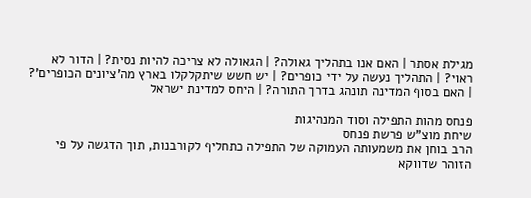מגילת אסתר | האם אנו בתהליך גאולה? | הגאולה לא צריכה להיות נסית? | הדור לא ראוי? | התהליך נעשה על ידי כופרים? | יש חשש שיתקלקלו בארץ מה'ציונים הכופרים'? | האם בסוף המדינה תונהג בדרך התורה? | היחס למדינת ישראל

פנחס מהות התפילה וסוד המנהיגות
שיחת מוצ"ש פרשת פנחס
הרב בוחן את משמעותה העמוקה של התפילה כתחליף לקורבנות, תוך הדגשה על פי הזוהר שדווקא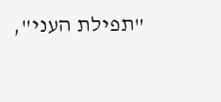"תפילת העני",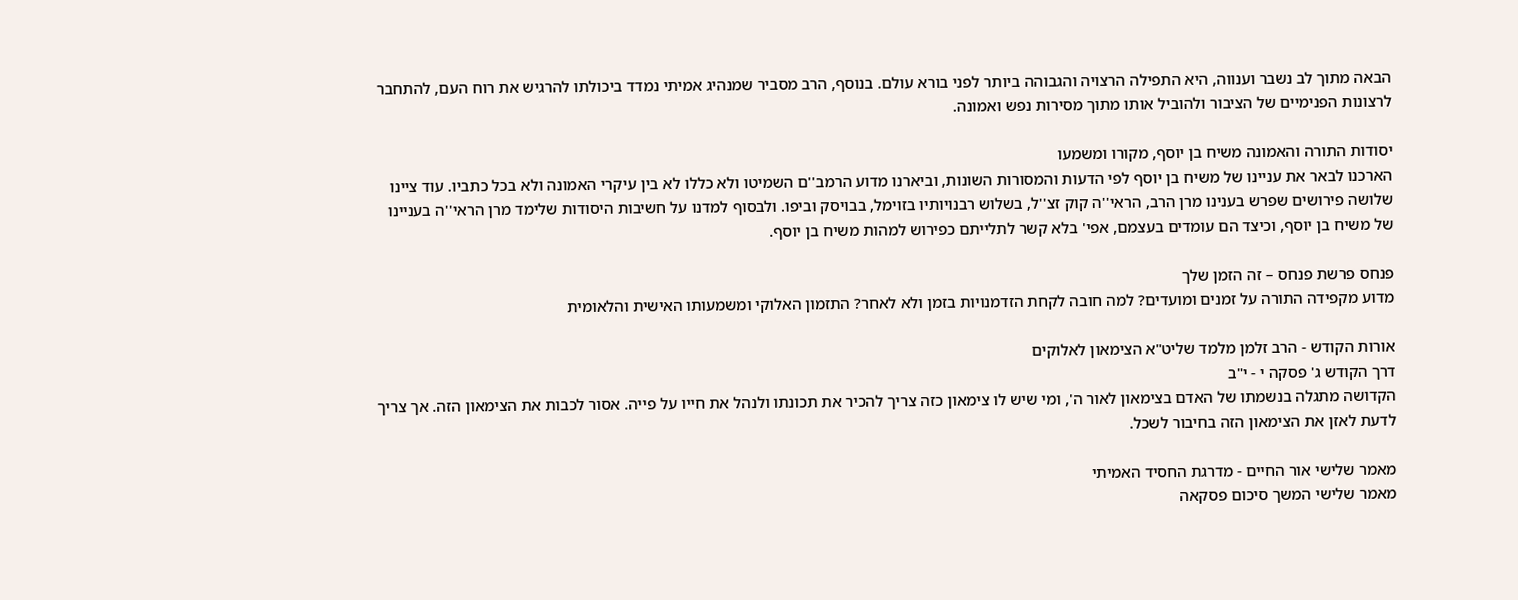הבאה מתוך לב נשבר וענווה, היא התפילה הרצויה והגבוהה ביותר לפני בורא עולם. בנוסף, הרב מסביר שמנהיג אמיתי נמדד ביכולתו להרגיש את רוח העם, להתחבר לרצונות הפנימיים של הציבור ולהוביל אותו מתוך מסירות נפש ואמונה.

יסודות התורה והאמונה משיח בן יוסף, מקורו ומשמעו
הארכנו לבאר את עניינו של משיח בן יוסף לפי הדעות והמסורות השונות, וביארנו מדוע הרמב''ם השמיטו ולא כללו לא בין עיקרי האמונה ולא בכל כתביו. עוד ציינו שלושה פירושים שפרש בענינו מרן הרב, הראי''ה קוק זצ''ל, בשלוש רבנויותיו בזוימל, בבויסק וביפו. ולבסוף למדנו על חשיבות היסודות שלימד מרן הראי''ה בעניינו של משיח בן יוסף, וכיצד הם עומדים בעצמם, אפי' בלא קשר לתלייתם כפירוש למהות משיח בן יוסף.

פנחס פרשת פנחס – זה הזמן שלך
מדוע מקפידה התורה על זמנים ומועדים? למה חובה לקחת הזדמנויות בזמן ולא לאחר? התזמון האלוקי ומשמעותו האישית והלאומית

אורות הקודש - הרב זלמן מלמד שליט"א הצימאון לאלוקים
דרך הקודש ג' פסקה י - י"ב
הקדושה מתגלה בנשמתו של האדם בצימאון לאור ה', ומי שיש לו צימאון כזה צריך להכיר את תכונתו ולנהל את חייו על פייה. אסור לכבות את הצימאון הזה. אך צריך לדעת לאזן את הצימאון הזה בחיבור לשכל.

מאמר שלישי אור החיים - מדרגת החסיד האמיתי
מאמר שלישי המשך סיכום פסקאה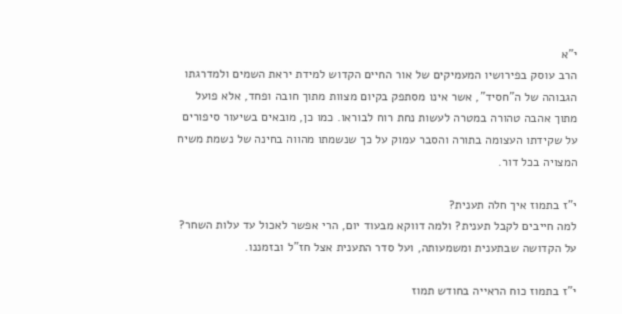י"א
הרב עוסק בפירושיו המעמיקים של אור החיים הקדוש למידת יראת השמים ולמדרגתו הגבוהה של ה"חסיד", אשר אינו מסתפק בקיום מצוות מתוך חובה ופחד, אלא פועל מתוך אהבה טהורה במטרה לעשות נחת רוח לבוראו. כמו כן, מובאים בשיעור סיפורים על שקידתו העצומה בתורה והסבר עמוק על כך שנשמתו מהווה בחינה של נשמת משיח המצויה בכל דור.

י"ז בתמוז איך חלה תענית?
למה חייבים לקבל תענית? ולמה דווקא מבעוד יום, הרי אפשר לאכול עד עלות השחר? על הקדושה שבתענית ומשמעותה, ועל סדר התענית אצל חז"ל ובזמננו.

י"ז בתמוז כוח הראייה בחודש תמוז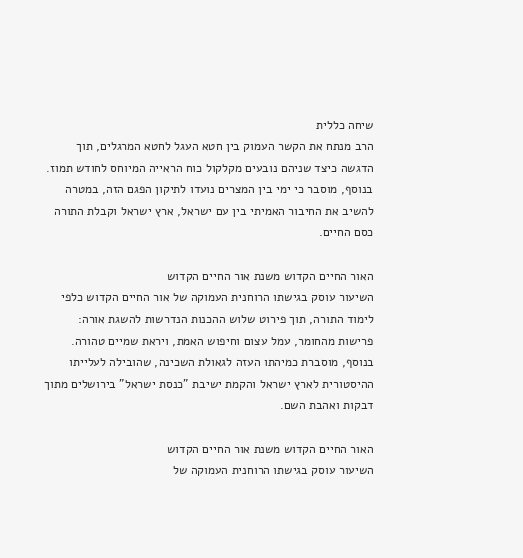שיחה כללית
הרב מנתח את הקשר העמוק בין חטא העגל לחטא המרגלים, תוך הדגשה כיצד שניהם נובעים מקלקול כוח הראייה המיוחס לחודש תמוז. בנוסף, מוסבר כי ימי בין המצרים נועדו לתיקון הפגם הזה, במטרה להשיב את החיבור האמיתי בין עם ישראל, ארץ ישראל וקבלת התורה כסם החיים.

האור החיים הקדוש משנת אור החיים הקדוש
השיעור עוסק בגישתו הרוחנית העמוקה של אור החיים הקדוש כלפי לימוד התורה, תוך פירוט שלוש ההכנות הנדרשות להשגת אורה: פרישות מהחומר, עמל עצום וחיפוש האמת, ויראת שמיים טהורה. בנוסף, מוסברת כמיהתו העזה לגאולת השכינה, שהובילה לעלייתו ההיסטורית לארץ ישראל והקמת ישיבת "כנסת ישראל" בירושלים מתוך דבקות ואהבת השם.

האור החיים הקדוש משנת אור החיים הקדוש
השיעור עוסק בגישתו הרוחנית העמוקה של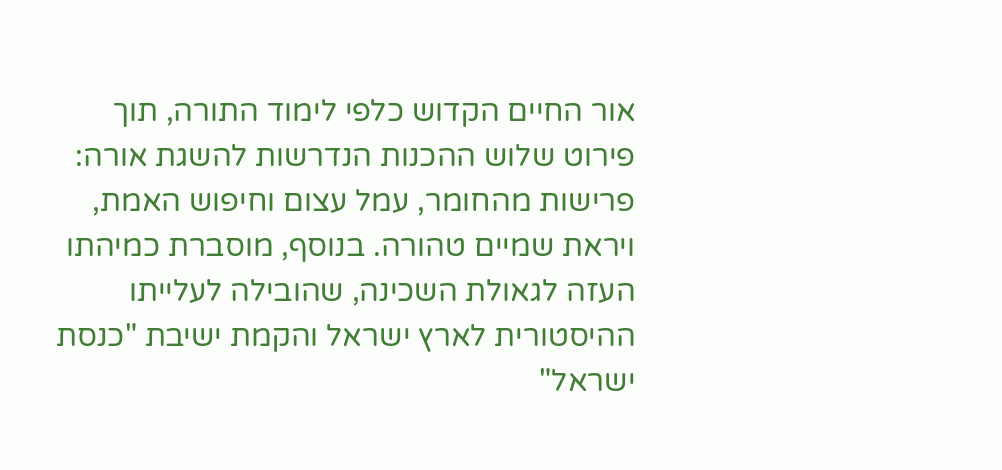אור החיים הקדוש כלפי לימוד התורה, תוך פירוט שלוש ההכנות הנדרשות להשגת אורה: פרישות מהחומר, עמל עצום וחיפוש האמת, ויראת שמיים טהורה. בנוסף, מוסברת כמיהתו העזה לגאולת השכינה, שהובילה לעלייתו ההיסטורית לארץ ישראל והקמת ישיבת "כנסת ישראל"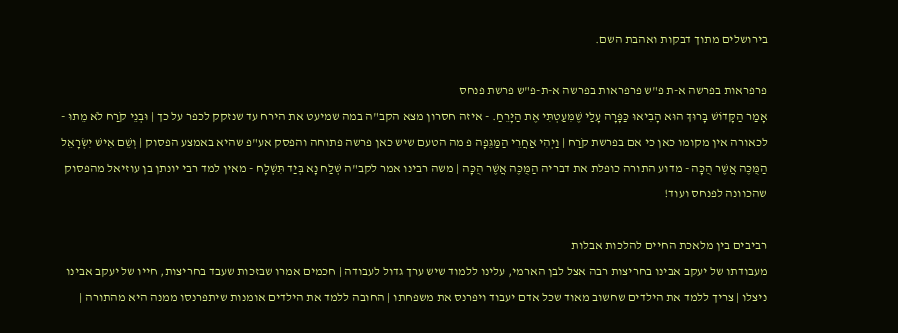בירושלים מתוך דבקות ואהבת השם.

פרפראות בפרשה א-ת פ"ש פרפראות בפרשה א-ת-פ"ש פרשת פנחס
אָמַר הַקָּדוֹשׁ בָּרוּךְ הוּא הָבִיאוּ כַּפָּרָה עָלַי שֶׁמִּעַטְתִּי אֶת הַיָּרֵחַ. - איזה חסרון מצא הקב"ה במה שמיעט את הירח עד שנזקק לכפר על כך | וּבְנֵי קֹרַח לֹא מֵתוּ - לכאורה אין מקומו כאן כי אם בפרשת קֹרַח | וַיְהִי אַחֲרֵי הַמַּגֵּפָה פ מה הטעם שיש כאן פרשה פתוחה והפסק אע"פ שהיא באמצע הפסוק | וְשֵׁם אִישׁ יִשְׂרָאֵל הַמֻּכֶּה אֲשֶׁר הֻכָּה - מדוע התורה כופלת את דבריה הַמֻּכֶּה אֲשֶׁר הֻכָּה | משה רבינו אמר לקב"ה שְׁלַח נָא בְּיַד תִּשְׁלָח - מאין למד רבי יונתן בן עוזיאל מהפסוק שהכוונה לפנחס ועוד!

רביבים בין מלאכת החיים להלכות אבלות
מעבודתו של יעקב אבינו בחריצות רבה אצל לבן הארמי, עלינו ללמוד שיש ערך גדול לעבודה | חכמים אמרו שבזכות שעבד בחריצות, חייו של יעקב אבינו ניצלו | צריך ללמד את הילדים שחשוב מאוד שכל אדם יעבוד ויפרנס את משפחתו | החובה ללמד את הילדים אומנות שיתפרנסו ממנה היא מהתורה |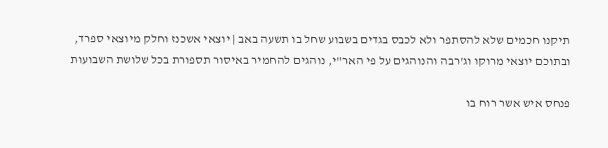תיקנו חכמים שלא להסתפר ולא לכבס בגדים בשבוע שחל בו תשעה באב | יוצאי אשכנז וחלק מיוצאי ספרד, ובתוכם יוצאי מרוקו וג'רבה והנוהגים על פי האר"י, נוהגים להחמיר באיסור תספורת בכל שלושת השבועות

פנחס איש אשר רוח בו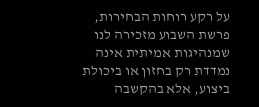על רקע רוחות הבחירות, פרשת השבוע מזכירה לנו שמנהיגות אמיתית אינה נמדדת רק בחזון או ביכולת ביצוע, אלא בהקשבה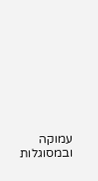עמוקה ובמסוגלות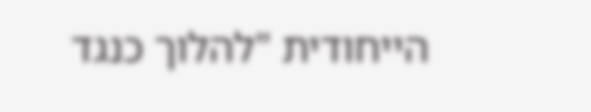הייחודית "להלוך כנגד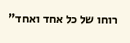רוחו של כל אחד ואחד"